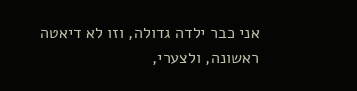אני כבר ילדה גדולה, וזו לא דיאטה ראשונה, ולצערי,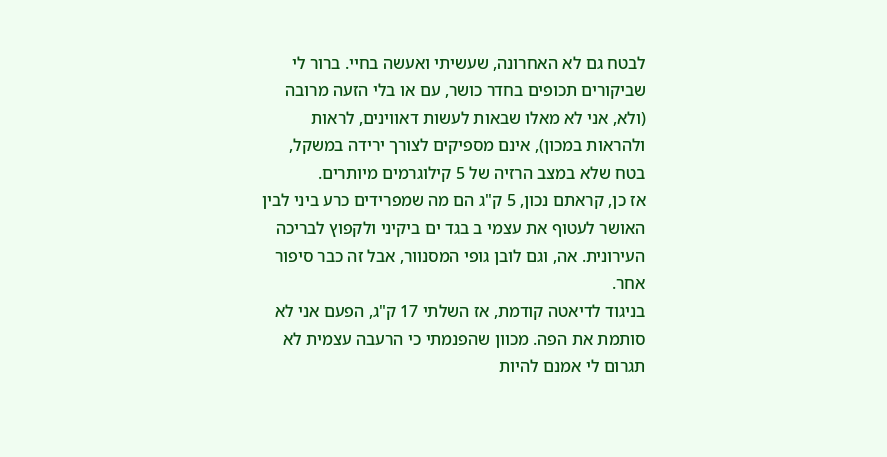לבטח גם לא האחרונה, שעשיתי ואעשה בחיי. ברור לי שביקורים תכופים בחדר כושר, עם או בלי הזעה מרובה (ולא, אני לא מאלו שבאות לעשות דאווינים, לראות ולהראות במכון), אינם מספיקים לצורך ירידה במשקל, בטח שלא במצב הרזיה של 5 קילוגרמים מיותרים.
אז כן, קראתם נכון, 5 ק"ג הם מה שמפרידים כרע ביני לבין האושר לעטוף את עצמי ב בגד ים ביקיני ולקפוץ לבריכה העירונית. אה, וגם לובן גופי המסנוור, אבל זה כבר סיפור אחר.
בניגוד לדיאטה קודמת, אז השלתי 17 ק"ג, הפעם אני לא סותמת את הפה. מכוון שהפנמתי כי הרעבה עצמית לא תגרום לי אמנם להיות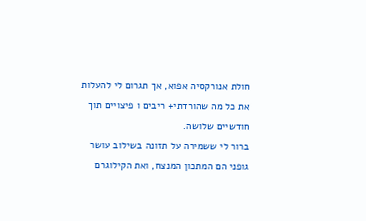חולת אנורקסיה אפוא, אך תגרום לי להעלות את כל מה שהורדתי+ ריבים ו פיצויים תוך חודשיים שלושה.
ברור לי ששמירה על תזונה בשילוב עושר גופני הם המתכון המנצח, ואת הקילוגרם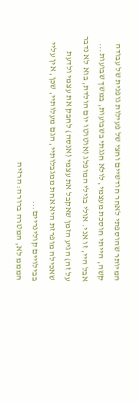המיותר שהוספתי לאחר חודשיים וחצי של פעילות גופנית של עבודה קשה, הייתי חוסכת מעצמי, לולא חגגתי בשבועות, במשך שבועות...
אבל היי, זו אני. אולי בגילי המופלג (אוטוטו יום הולדת, בוא לא נדבר על זה) הגיע הזמן שאקבל את עצמי (אנסה) לחבק את עצמי ולדעת שאכילה מופרזת היא אחת ממגבלותיי, הגם מעלותיי, שכן, אין עליי בבילויים קולינריים...
המממ לא, המטרה ברורה: הרזיה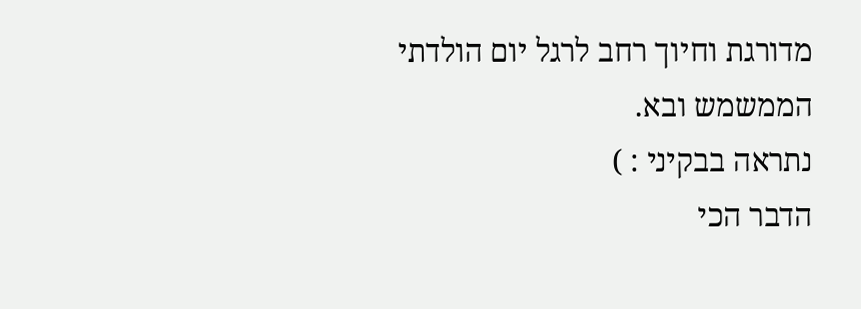מדורגת וחיוך רחב לרגל יום הולדתי הממשמש ובא.
נתראה בבקיני : )
הדבר הכי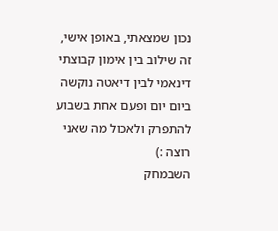נכון שמצאתי, באופן אישי, זה שילוב בין אימון קבוצתי דינאמי לבין דיאטה נוקשה ביום יום ופעם אחת בשבוע להתפרק ולאכול מה שאני רוצה :)
השבמחק